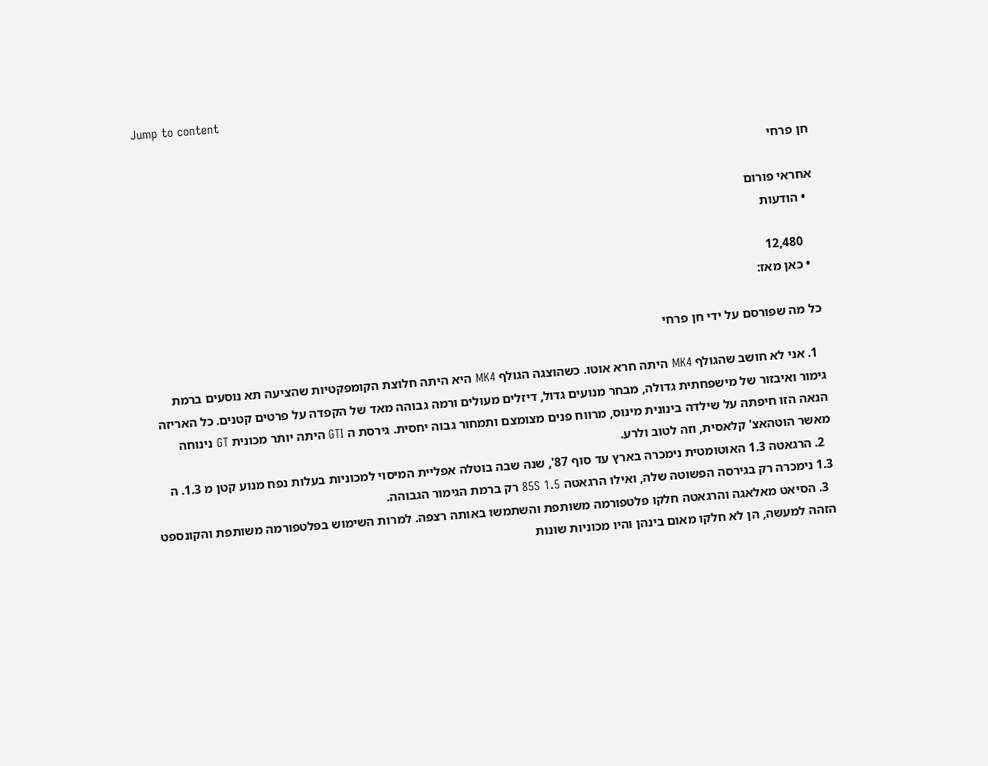Jump to content

חן פרחי

אחראי פורום
  • הודעות

    12,480
  • כאן מאז:

כל מה שפורסם על ידי חן פרחי

  1. אני לא חושב שהגולף MK4 היתה חרא אוטו. כשהוצגה הגולף MK4 היא היתה חלוצת הקומפקטיות שהציעה תא נוסעים ברמת גימור ואיבזור של מישפחתית גדולה, מבחר מנועים גדול, דיזלים מעולים ורמה גבוהה מאד של הקפדה על פרטים קטנים. כל האריזה הנאה הזו חיפתה על שילדה בינונית מינוס, מרווח פנים מצומצם ותמחור גבוה יחסית. גירסת ה GTI היתה יותר מכונית GT נינוחה מאשר הוטהאצ' קלאסית, וזה לטוב ולרע.
  2. הרגאטה 1.3 האוטומטית נימכרה בארץ עד סוף 87', שנה שבה בוטלה אפליית המיסוי למכוניות בעלות נפח מנוע קטן מ 1.3. ה 1.3 נימכרה רק בגירסה הפשוטה שלה, ואילו הרגאטה 85S 1.5 רק ברמת הגימור הגבוהה.
  3. הסיאט מאלאגה והרגאטה חלקו פלטפורמה משותפת והשתמשו באותה רצפה. למרות השימוש בפלטפורמה משותפת והקונספט הזהה למעשה, הן לא חלקו מאום בינהן והיו מכוניות שונות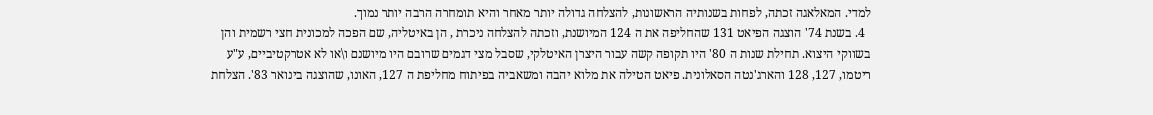למדי. המאלאגה זכתה, לפחות בשנותיה הראשונות, להצלחה גדולה יותר מאחר והיא תומחרה הרבה יותר נמוך.
  4. בשנת 74' הוצגה הפיאט 131 שהחליפה את ה 124 המיושנת, וזכתה להצלחה ניכרת , הן באיטליה, שם הפכה למכונית חצי רשמית והן בשווקי היצוא. תחילת שנות ה 80' היו תקופה קשה עבור היצרן האיטלקי, שסבל מצי דגמים שרובם היו מיושנם ו\או לא אטרקטיביים, ע"ע ריטמו, 127, 128 והארג'נטה הסאלונית. פיאט הטילה את מלוא יהבה ומשאביה בפיתוח מחליפת ה 127, האונו, שהוצגה בינואר 83'. הצלחת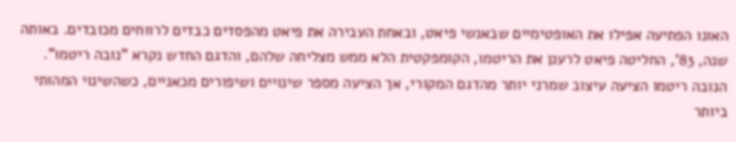האונו הפתיעה אפילו את האופטימיים שבאנשי פיאט, ובאחת העבירה את פיאט מהפסדים כבדים לרווחים מכובדים. באותה שנה, 83', החליטה פיאט לרענן את הריטמו, הקומפקטית הלא ממש מצליחה שלהם, והדגם החדש נקרא "נובה ריטמו". הנובה ריטמו הציעה עיצוב שמרני יותר מהדגם המקורי, אך הציעה מספר שינויים ושיפורים מכאניים, כשהשינוי המהותי ביותר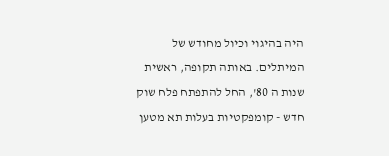היה בהיגוי וכיול מחודש של המיתלים. באותה תקופה, ראשית שנות ה 80', החל להתפתח פלח שוק חדש - קומפקטיות בעלות תא מטען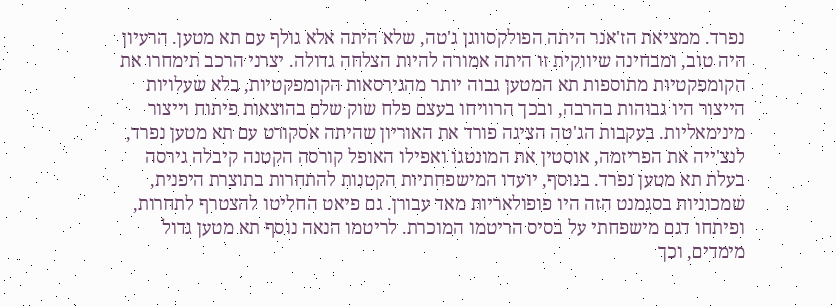נפרד. ממציאת הז'אנר היתה הפולקסווגן ג'טה, שלא היתה אלא גולף עם תא מטען. הרעיון היה טוב, ומבחינה שיווקית זו היתה אמורה להיות הצלחה גדולה. יצרני הרכב תימחרו את הקומפקטיות מתוספות תא המטען גבוה יותר מהגירסאות הקומפקטיות, בלא שעלויות הייצור היו גבוהות בהרבה, ובכך הרוויחו בעצם פלח שוק שלם בהוצאות פיתוח וייצור מינימאליות. בעקבות הג'טה הציגה פורד את האוריון שהיתה אסקורט עם תא מטען נפרד, לנצ'ייה את הפריזמה, אוסטין את המונטגו ואפילו האופל קורסה הקטנה קיבלה גירסה בעלת תא מטען נפרד. בנוסף, יועדו המישפחתיות הקטנות להתחרות בתוצרת היפנית, שמכוניות בסגמנט הזה היו פופולאריות מאד עבורן. גם פיאט החליטו להצטרף לתחרות, ופיתחו דגם מישפחתי על בסיס הריטמו המוכרת. לריטמו הנאה נוסף תא מטען גדול מימדים, וכך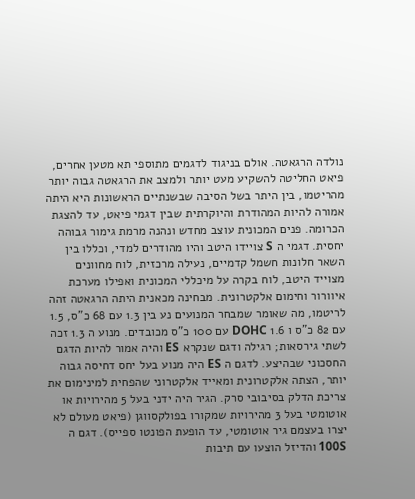נולדה הרגאטה. אולם בניגוד לדגמים מתוספי תא מטען אחרים, פיאט החליטה להשקיע מעט יותר ולמצב את הרגאטה גבוה יותר מהריטמו, בין היתר בשל הסיבה שבשנתיים הראשונות היא היתה אמורה להיות המהודרת והיוקרתית שבין דגמי פיאט, עד להצגת הכרומה. פנים המכונית עוצב מחדש ונהנה מרמת גימור גבוהה יחסית. דגמי ה S צויידו היטב והיו מהודרים למדי, וכללו בין השאר חלונות חשמל קדמיים, נעילה מרכזית, לוח מחוונים מצוייד היטב, לוח בקרה על מיכללי המכונית ואפילו מערכת איוורור וחימום אלקטרונית. מבחינה מכאנית היתה הרגאטה זהה לריטמו, מה שאומר שמבחר המנועים נע בין 1.3 עם 68 כ"ס, 1.5 עם 82 כ"ס ו 1.6 DOHC עם 100 כ"ס מכובדים. מנוע ה 1.3 זכה לשתי גירסאות; רגילה ודגם שנקרא ES והיה אמור להיות הדגם החסכוני שבהיצע. לדגם ה ES היה מנוע בעל יחס דחיסה גבוה יותר, הצתה אלקטרונית ומאייד אלקטרוני שהפחית למינימום את צריכת הדלק בסיבובי סרק. הגיר היה ידני בעל 5 מהירויות או אוטומטי בעל 3 מהירויות שמקורו בפולקסווגן (פיאט מעולם לא יצרו בעצמם גיר אוטומטי, עד הופעת הפונטו ספייס). דגם ה 100S והדיזל הוצעו עם תיבות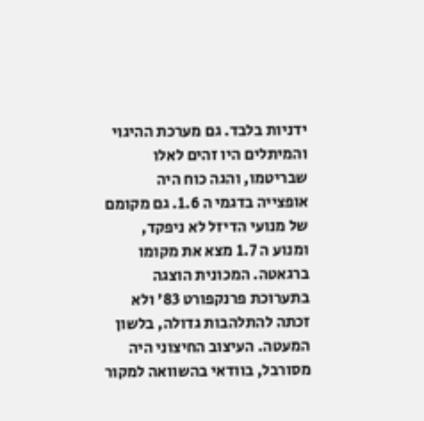ידניות בלבד. גם מערכת ההיגוי והמיתלים היו זהים לאלו שבריטמו, והגה כוח היה אופצייה בדגמי ה 1.6. גם מקומם של מנועי הדיזל לא ניפקד, ומנוע ה 1.7 מצא את מקומו ברגאטה. המכונית הוצגה בתערוכת פרנקפורט 83' ולא זכתה להתלהבות גדולה, בלשון המעטה. העיצוב החיצוני היה מסורבל, בוודאי בהשוואה למקור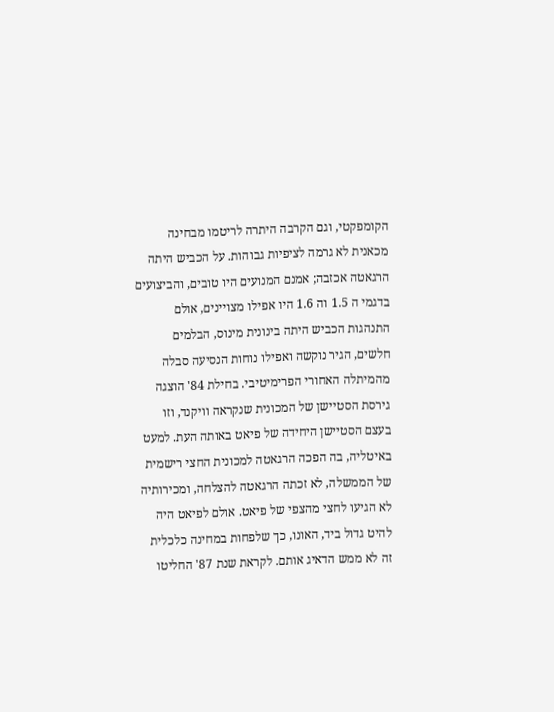הקומפקטי, וגם הקרבה היתרה לריטמו מבחינה מכאנית לא גרמה לציפיות גבוהות. על הכביש היתה הרגאטה אכזבה; אמנם המנועים היו טובים, והביצועים בדגמי ה 1.5 וה 1.6 היו אפילו מצויינים, אולם התנהגות הכביש היתה בינונית מינוס, הבלמים חלשים, הגיר נוקשה ואפילו נוחות הנסיעה סבלה מהמיתלה האחורי הפרימיטיבי. בחילת 84' הוצגה גירסת הסטיישן של המכונית שנקראה וויקנד, וזו בעצם הסטיישן היחידה של פיאט באותה העת. למעט באיטליה, בה הפכה הרגאטה למכונית החצי רישמית של הממשלה, לא זכתה הרגאטה להצלחה, ומכירותיה לא הגיעו לחצי מהצפי של פיאט. אולם לפיאט היה להיט גדול ביד, האונו, כך שלפחות במחינה כלכלית זה לא ממש הדאיג אותם. לקראת שנת 87' החליטו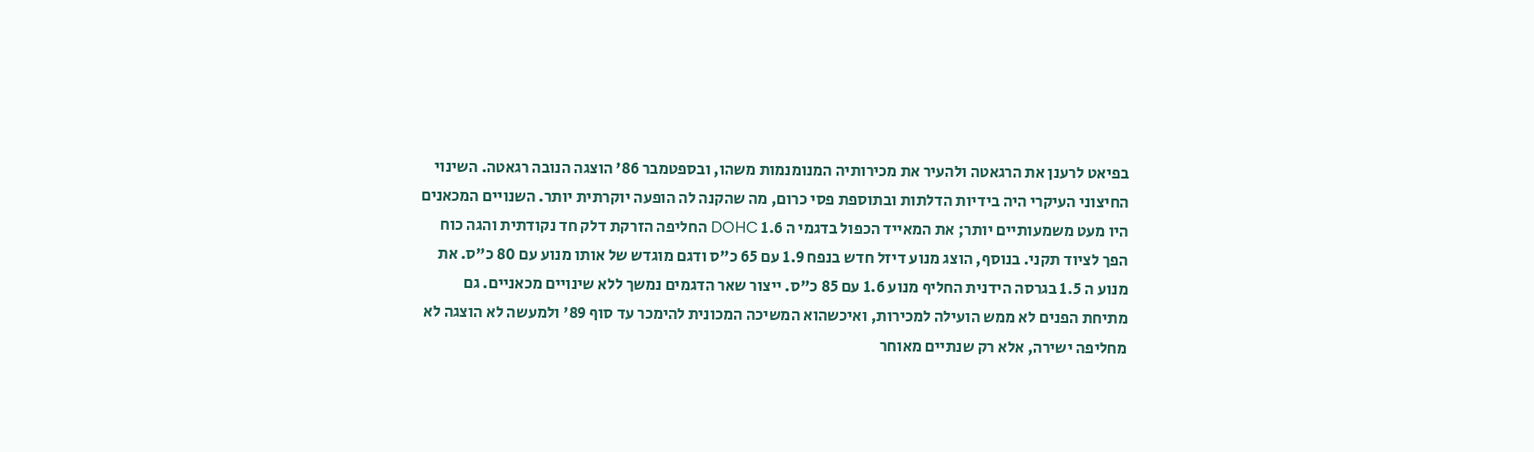בפיאט לרענן את הרגאטה ולהעיר את מכירותיה המנומנמות משהו, ובספטמבר 86' הוצגה הנובה רגאטה. השינוי החיצוני העיקרי היה בידיות הדלתות ובתוספת פסי כרום, מה שהקנה לה הופעה יוקרתית יותר. השנויים המכאנים היו מעט משמעותיים יותר; את המאייד הכפול בדגמי ה 1.6 DOHC החליפה הזרקת דלק חד נקודתית והגה כוח הפך לציוד תקני. בנוסף, הוצג מנוע דיזל חדש בנפח 1.9 עם 65 כ"ס ודגם מוגדש של אותו מנוע עם 80 כ"ס. את מנוע ה 1.5 בגרסה הידנית החליף מנוע 1.6 עם 85 כ"ס. ייצור שאר הדגמים נמשך ללא שינויים מכאניים. גם מתיחת הפנים לא ממש הועילה למכירות, ואיכשהוא המשיכה המכונית להימכר עד סוף 89' ולמעשה לא הוצגה לא מחליפה ישירה, אלא רק שנתיים מאוחר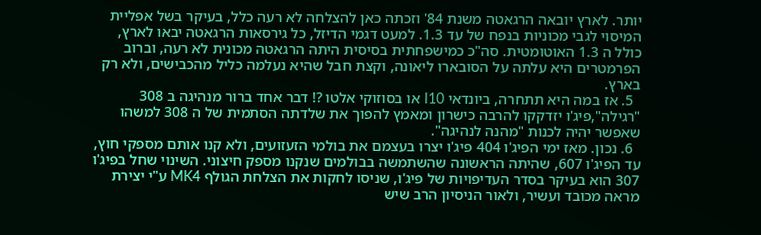יותר. לארץ יובאה הרגאטה משנת 84' וזכתה כאן להצלחה לא רעה כלל, בעיקר בשל אפליית המיסוי לגבי מכוניות בנפח של עד 1.3. למעט דגמי הדיזל, כל גירסאות הרגאטה יבאו לארץ, כולל ה 1.3 האוטומטית. סה"כ כמישפחתית בסיסית היתה הרגאטה מכונית לא רעה, וברוב הפרמטרים היא עלתה על הסובארו ליאונה, וקצת חבל שהיא נעלמה כליל מהכבישים, ולא רק בארץ.
  5. אז במה היא תתחרה, ביונדאי I10 או בסוזוקי אלטו ?! דבר אחד ברור מנהיגה ב 308 "רגילה",פיג'ו יזדקקו להרבה כישרון ומאמץ להפוך את שלדתה הסתמית של ה 308 למשהו שאפשר יהיה לכנות "מהנה לנהיגה".
  6. נכון. מאז ימי הפיג'ו 404 פיג'ו יצרו בעצמם את בולמי הזעזועים, ולא קנו אותם מספקי חוץ, עד הפיג'ו 607, שהיתה הראשונה שהשתמשה בבולמים שנקנו מספק חיצוני. השינוי שחל בפיג'ו 307 הוא בעיקר בסדר העדיפויות של פיג'ו, שניסו לחקות את הצלחת הגולף MK4 ע"י יצירת מראה מכובד ועשיר, ולאור הניסיון הרב שיש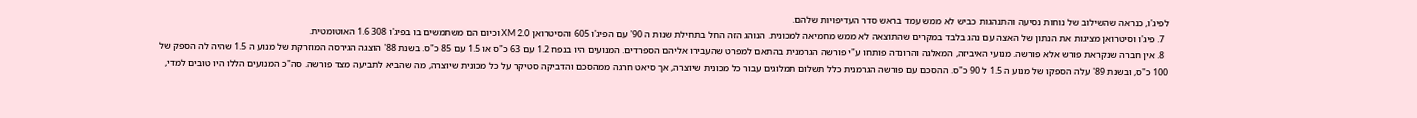לפיג'ו, כנראה שהשילוב של נוחות נסיעה והתנהגות כביש לא ממש עמד בראש סדר העדיפויות שלהם.
  7. פיג'ו וסיטרואן מציגות את הנתון של האצה עם נהג בלבד במקרים שהתוצאה לא ממש מחמיאה למכונית. הנוהג הזה החל בתחילת שנות ה 90' עם הפיג'ו 605 והסיטרואן XM 2.0 וכיום הם משתמשים בו בפיג'ו 308 1.6 האוטומטית.
  8. אין חברה שנקראת פורש אלא פורשה. מנועי האיביזה, המאלגה והרונדה פותחו ע"י פורשה הגרמנית בהתאם למפרט שהעבירו אליהם הספרדים. המנועים היו בנפח 1.2 עם 63 כ"ס או 1.5 עם 85 כ"ס. בשנת 88' הוצגה הגירסה המוזרקת של מנוע ה 1.5 שהיה לה הספק של 100 כ"ס, ובשנת 89' עלה הספקו של מנוע ה 1.5 ל 90 כ"ס. ההסכם עם פורשה הגרמנית כלל תשלום תמלוגים עבור כל מכונית שיוצרה, אך סיאט חרגה ממהסכם והדביקה סטיקר על כל מכונית שיוצרה, מה שהביא לתביעה מצד פורשה. סה"כ המנועים הללו היו טובים למדי,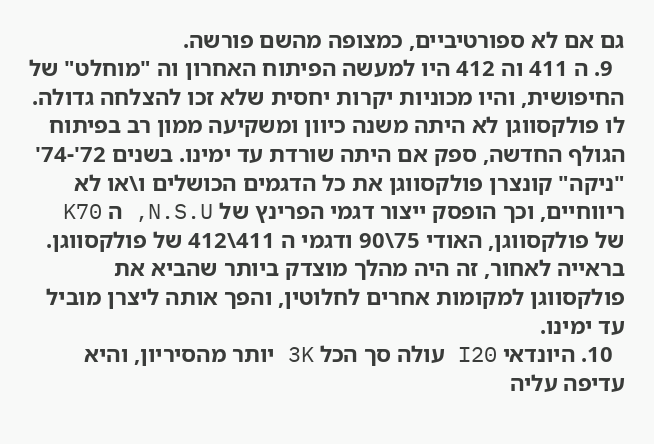גם אם לא ספורטיביים, כמצופה מהשם פורשה.
  9. ה 411 וה 412 היו למעשה הפיתוח האחרון וה "מוחלט" של החיפושית, והיו מכוניות יקרות יחסית שלא זכו להצלחה גדולה. לו פולקסווגן לא היתה משנה כיוון ומשקיעה ממון רב בפיתוח הגולף החדשה, ספק אם היתה שורדת עד ימינו. בשנים 72'-74' "ניקה" קונצרן פולקסווגן את כל הדגמים הכושלים ו\או לא ריווחיים, וכך הופסק ייצור דגמי הפרינץ של N.S.U, ה K70 של פולקסווגן, האודי 75\90 ודגמי ה 411\412 של פולקסווגן. בראייה לאחור, זה היה מהלך מוצדק ביותר שהביא את פולקסווגן למקומות אחרים לחלוטין, והפך אותה ליצרן מוביל עד ימינו.
  10. היונדאי I20 עולה סך הכל 3K יותר מהסיריון, והיא עדיפה עליה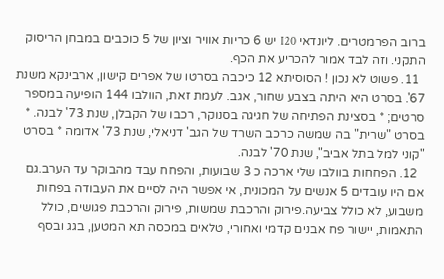ברוב הפרמטרים. ליונדאי I20 יש 6 כריות אוויר וציון של 5 כוכבים במבחן הריסוק התקני. וזה לבד אמור להכריע את הכף.
  11. פשוט לא נכון ! הסוסיתא 12 כיכבה בסרטו של אפרים קישון, ארבינקא משנת 67'. בסרט היא היתה בצבע שחור, אגב. לעמת זאת, הוולבו 144 הופיעה במספר סרטים; * בסצינת הפתיחה של חגיגה בסנוקר, רכבו של הקבלן, שנת 73' לבנה. * בסרט "שרית" בה שמשה כרכב השרד של הגב' דניאלי, שנת 73' אדומה * בסרט "קוני למל בתל אביב", שנת 70' לבנה.
  12. הפחחות בוולבו שלי ארכה כ 3 שבועות, והפחח עבד מהבוקר עד הערב.גם אם היו עובדים 5 אנשים על המכונית, אי אפשר היה לסיים את העבודה בפחות משבוע, לא כולל צביעה.פירוק והרכבת שמשות, פירוק והרכבת פגושים, כולל התאמות, יישור פח אבנים קדמי ואחורי, טלאים במכסה תא המטען, בגג ובסף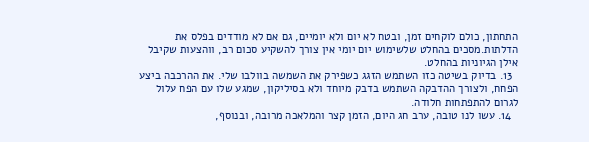התחתון, כולם לוקחים זמן, ובטח לא יום ולא יומיים, גם אם לא מודדים בפלס את הדלתות.מסכים בהחלט שלשימוש יום יומי אין צורך להשקיע סכום רב, ווהצעות שקיבל אילן הגיוניות בהחלט.
  13. בדיוק בשיטה כזו השתמש הזגג כשפירק את השמשה בוולבו שלי. את ההרכבה ביצע הפחח, ולצורך ההדבקה השתמש בדבק מיוחד ולא בסיליקון, שמגע שלו עם הפח עלול לגרום להתפתחות חלודה.
  14. עשו לנו טובה, ערב חג היום, הזמן קצר והמלאכה מרובה, ובנוסף,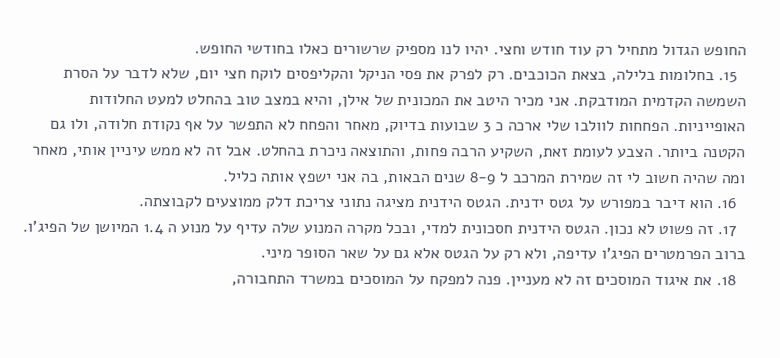החופש הגדול מתחיל רק עוד חודש וחצי. יהיו לנו מספיק שרשורים כאלו בחודשי החופש.
  15. בחלומות בלילה, בצאת הכוכבים. רק לפרק את פסי הניקל והקליפסים לוקח חצי יום, שלא לדבר על הסרת השמשה הקדמית המודבקת. אני מכיר היטב את המכונית של אילן, והיא במצב טוב בהחלט למעט החלודות האופייניות. הפחחות לוולבו שלי ארכה כ 3 שבועות בדיוק, מאחר והפחח לא התפשר על אף נקודת חלודה, ולו גם הקטנה ביותר. הצבע לעומת זאת, השקיע הרבה פחות, והתוצאה ניכרת בהחלט. אבל זה לא ממש עיניין אותי, מאחר ומה שהיה חשוב לי זה שמירת המרכב ל 8-9 שנים הבאות, בה אני ישפץ אותה כליל.
  16. הוא דיבר במפורש על גטס ידנית. הגטס הידנית מציגה נתוני צריכת דלק ממוצעים לקבוצתה.
  17. זה פשוט לא נכון. הגטס הידנית חסכונית למדי, ובכל מקרה המנוע שלה עדיף על מנוע ה 1.4 המיושן של הפיג'ו. ברוב הפרמטרים הפיג'ו עדיפה, ולא רק על הגטס אלא גם על שאר הסופר מיני.
  18. את איגוד המוסכים זה לא מעניין. פנה למפקח על המוסכים במשרד התחבורה,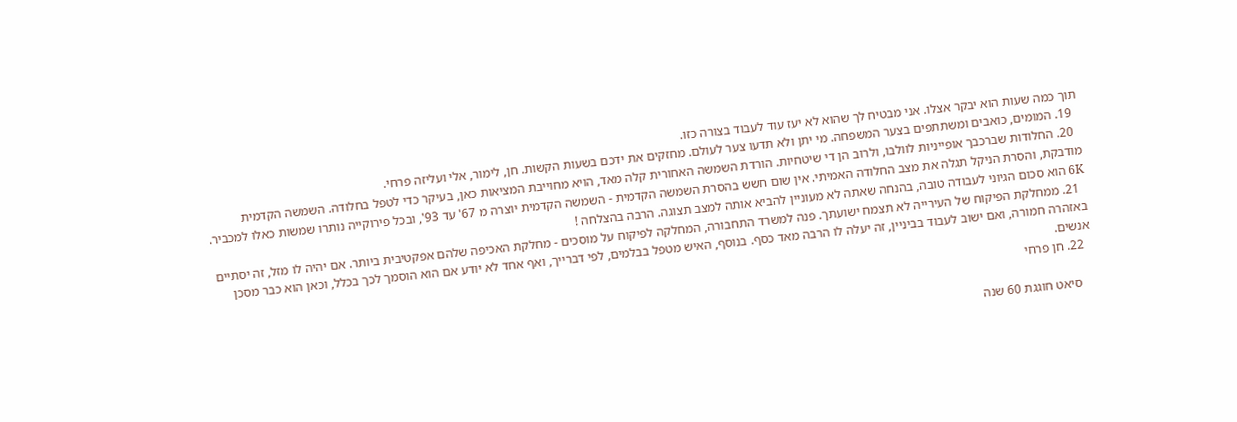תוך כמה שעות הוא יבקר אצלו. אני מבטיח לך שהוא לא יעז עוד לעבוד בצורה כזו.
  19. המומים, כואבים ומשתתפים בצער המשפחה. מי יתן ולא תדעו צער לעולם. מחזקים את ידכם בשעות הקשות. חן, לימור, אלי ועליזה פרחי.
  20. החלודות שברכבך אופייניות לוולבו, ולרוב הן די שיטחיות. הורדת השמשה האחורית קלה מאד, הויא מחוייבת המציאות כאן, בעיקר כדי לטפל בחלודה. השמשה הקדמית מודבקת, והסרת הניקל תגלה את מצב החלודה האמיתי. אין שום חשש בהסרת השמשה הקדמית - השמשה הקדמית יוצרה מ 67' עד 93', ובכל פירוקייה נותרו שמשות כאלו למכביר. 6K הוא סכום הגיוני לעבודה טובה, בהנחה שאתה לא מעוניין להביא אותה למצב תצוגה. הרבה בהצלחה !
  21. ממחלקת הפיקוח של העירייה לא תצמח ישועתך. פנה למשרד התחבורה, המחלקה לפיקוח על מוסכים - מחלקת האכיפה שלהם אפקטיבית ביותר. אם יהיה לו מזל, זה יסתיים באזהרה חמורה, ואם ישוב לעבוד בביניין, זה יעלה לו הרבה מאד כסף. בנוסף, האיש מטפל בבלמים, לפי דברייך, ואף אחד לא יודע אם הוא הוסמך לכך בכלל, וכאן הוא כבר מסכן אנשים.
  22. חן פרחי

    סיאט חוגגת 60 שנה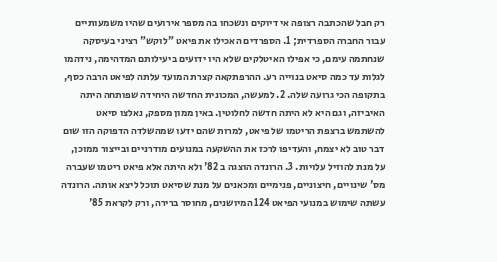רק חבל שהכתבה רצופה אי דיוקים ונשכחו בה מספר אירועים שהיו משמעותיים עבור החברה הספרדית; 1. הספרדים האכילו את פיאט "לוקש" רציני בעיסקה שנחתמה עימם, כי אפילו האיטלקים שלא היו ידועים ביעילותם המדהימה, נידהמו לגלות עד כמה סיאט בנוייה רע. ההרפתקאה קצרת המועד עלתה לפיאט הרבה כסף, בתקופה הכי גרועה שלה. 2. למעשה, המכונית החדשה היחידה שפותחה היתה האיביזה, וגם היא לא היתה חדשה לחלוטין. באין ממון מספק, נאלצו סיאט להשתמש ברצפת הריטמו של פיאט, למרות שהם ידעו שמהשלדה הדפוקה הזו שום דבר טוב לא יצמח, והעדיפו לרכז את ההשקעה במנועים מודרניים ובייצור ממוכן, על מנת להוזיל עלויות. 3. הרונדה הוצגה ב 82' ולא היתה אלא פיאט ריטמו שעברה מס' שינויים, חיצוניים, פנימיים ומכאנים על מנת שסיאט תוכל ליצא אותה. הרונדה עשתה שימוש במנועי הפיאט 124 המיושנים, מחוסר ברירה, ורק לקראת 85'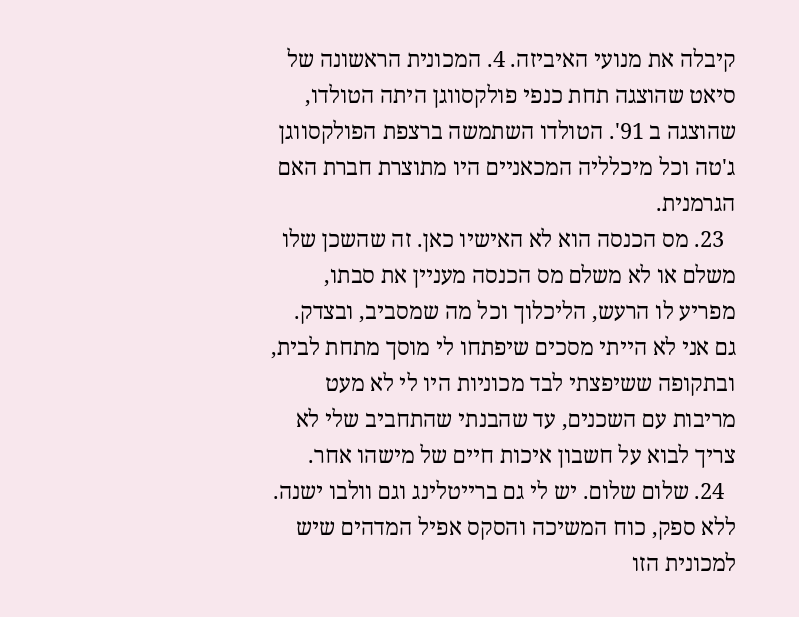קיבלה את מנועי האיביזה. 4. המכונית הראשונה של סיאט שהוצגה תחת כנפי פולקסווגן היתה הטולדו, שהוצגה ב 91'. הטולדו השתמשה ברצפת הפולקסווגן ג'טה וכל מיכלליה המכאניים היו מתוצרת חברת האם הגרמנית.
  23. מס הכנסה הוא לא האישיו כאן. זה שהשכן שלו משלם או לא משלם מס הכנסה מעניין את סבתו, מפריע לו הרעש, הליכלוך וכל מה שמסביב, ובצדק. גם אני לא הייתי מסכים שיפתחו לי מוסך מתחת לבית, ובתקופה ששיפצתי לבד מכוניות היו לי לא מעט מריבות עם השכנים, עד שהבנתי שהתחביב שלי לא צריך לבוא על חשבון איכות חיים של מישהו אחר.
  24. שלום שלום. יש לי גם ברייטלינג וגם וולבו ישנה. ללא ספק, כוח המשיכה והסקס אפיל המדהים שיש למכונית הזו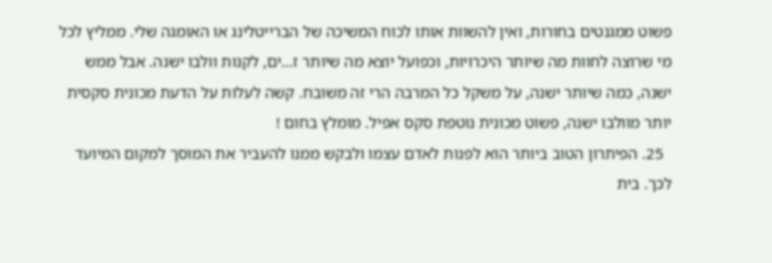פשוט ממגנטים בחורות, ואין להשוות אותו לכוח המשיכה של הברייטלינג או האומגה שלי. ממליץ לכל מי שרוצה לחוות מה שיותר היכרויות, וכפועל יוצא מה שיותר ז...ים, לקנות וולבו ישנה. אבל ממש ישנה, כמה שיותר ישנה, על משקל כל המרבה הרי זה משובח. קשה לעלות על הדעת מכונית סקסית יותר מוולבו ישנה, פשוט מכונית נוטפת סקס אפיל. מומלץ בחום !
  25. הפיתרון הטוב ביותר הוא לפנות לאדם עצמו ולבקש ממנו להעביר את המוסך למקום המיועד לכך. בית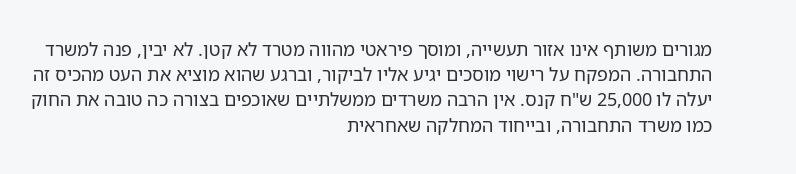מגורים משותף אינו אזור תעשייה, ומוסך פיראטי מהווה מטרד לא קטן. לא יבין, פנה למשרד התחבורה. המפקח על רישוי מוסכים יגיע אליו לביקור, וברגע שהוא מוציא את העט מהכיס זה יעלה לו 25,000 ש"ח קנס. אין הרבה משרדים ממשלתיים שאוכפים בצורה כה טובה את החוק כמו משרד התחבורה, ובייחוד המחלקה שאחראית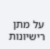על מתן רישיונות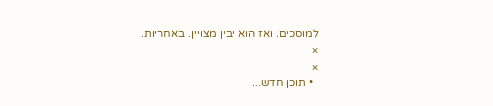למוסכים. ואז הוא יבין מצויין. באחריות.
×
×
  • תוכן חדש...